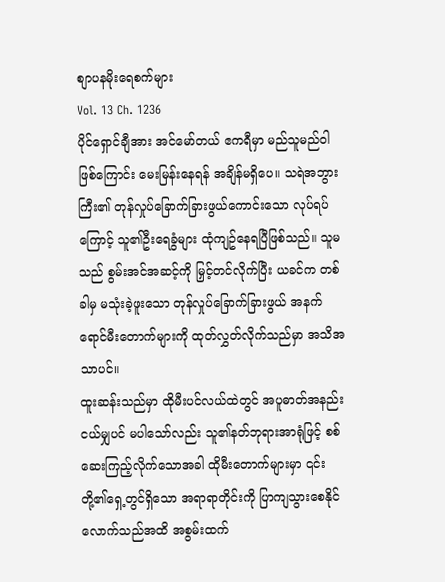စျာပနမိုးရေစက်များ
Vol. 13 Ch. 1236
ပိုင်ရှောင်ချီအား အင်မော်တယ် ဧကရီမှာ မည်သူမည်ဝါဖြစ်ကြောင်း မေးမြန်းနေရန် အချိန်မရှိပေ။ သရဲအဘွားကြီး၏ တုန်လှုပ်ခြောက်ခြားဖွယ်ကောင်းသော လုပ်ရပ်ကြောင့် သူ၏ဦးရေခွံများ ထုံကျဥ်နေရပြီဖြစ်သည်။ သူမသည် စွမ်းအင်အဆင့်ကို မြှင့်တင်လိုက်ပြီး ယခင်က တစ်ခါမှ မသုံးခဲ့ဖူးသော တုန်လှုပ်ခြောက်ခြားဖွယ် အနက်ရောင်မီးတောက်များကို ထုတ်လွှတ်လိုက်သည်မှာ အသိအသာပင်။
ထူးဆန်းသည်မှာ ထိုမီးပင်လယ်ထဲတွင် အပူဓာတ်အနည်းငယ်မျှပင် မပါသော်လည်း သူ၏နတ်ဘုရားအာရုံဖြင့် စစ်ဆေးကြည့်လိုက်သောအခါ ထိုမီးတောက်များမှာ ၎င်းတို့၏ရှေ့တွင်ရှိသော အရာရာတိုင်းကို ပြာကျသွားစေနိုင်လောက်သည်အထိ အစွမ်းထက်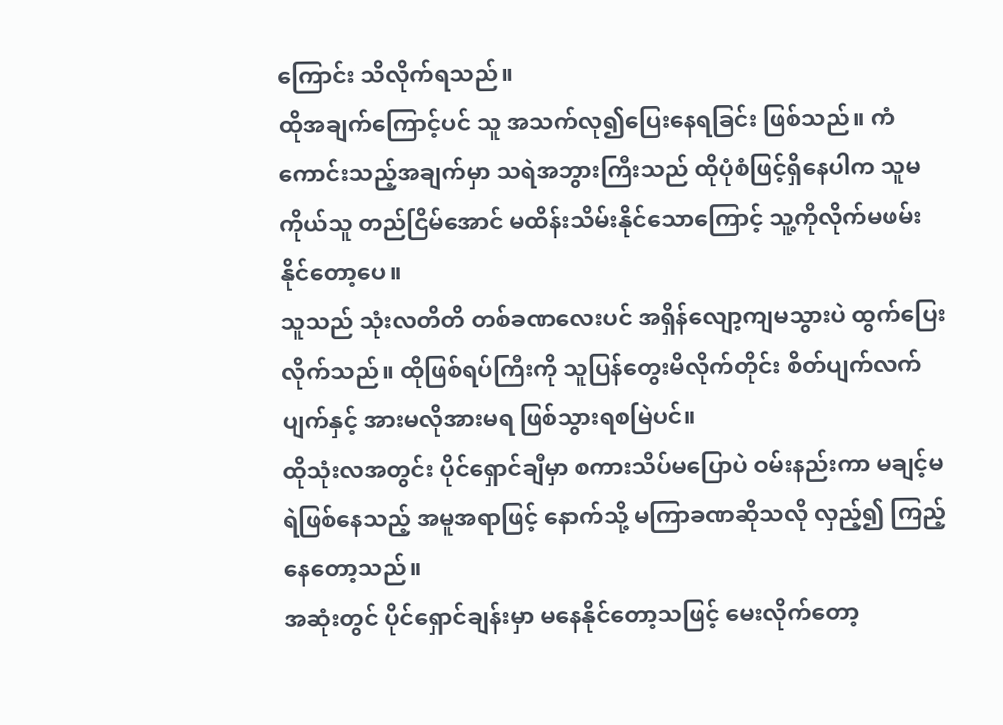ကြောင်း သိလိုက်ရသည်။
ထိုအချက်ကြောင့်ပင် သူ အသက်လု၍ပြေးနေရခြင်း ဖြစ်သည်။ ကံကောင်းသည့်အချက်မှာ သရဲအဘွားကြီးသည် ထိုပုံစံဖြင့်ရှိနေပါက သူမကိုယ်သူ တည်ငြိမ်အောင် မထိန်းသိမ်းနိုင်သောကြောင့် သူ့ကိုလိုက်မဖမ်းနိုင်တော့ပေ။
သူသည် သုံးလတိတိ တစ်ခဏလေးပင် အရှိန်လျော့ကျမသွားပဲ ထွက်ပြေးလိုက်သည်။ ထိုဖြစ်ရပ်ကြီးကို သူပြန်တွေးမိလိုက်တိုင်း စိတ်ပျက်လက်ပျက်နှင့် အားမလိုအားမရ ဖြစ်သွားရစမြဲပင်။
ထိုသုံးလအတွင်း ပိုင်ရှောင်ချီမှာ စကားသိပ်မပြောပဲ ဝမ်းနည်းကာ မချင့်မရဲဖြစ်နေသည့် အမူအရာဖြင့် နောက်သို့ မကြာခဏဆိုသလို လှည့်၍ ကြည့်နေတော့သည်။
အဆုံးတွင် ပိုင်ရှောင်ချန်းမှာ မနေနိုင်တော့သဖြင့် မေးလိုက်တော့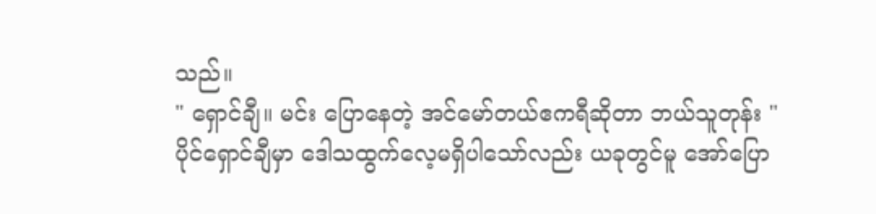သည်။
" ရှောင်ချီ။ မင်း ပြောနေတဲ့ အင်မော်တယ်ဧကရီဆိုတာ ဘယ်သူတုန်း "
ပိုင်ရှောင်ချီမှာ ဒေါသထွက်လေ့မရှိပါသော်လည်း ယခုတွင်မူ အော်ပြော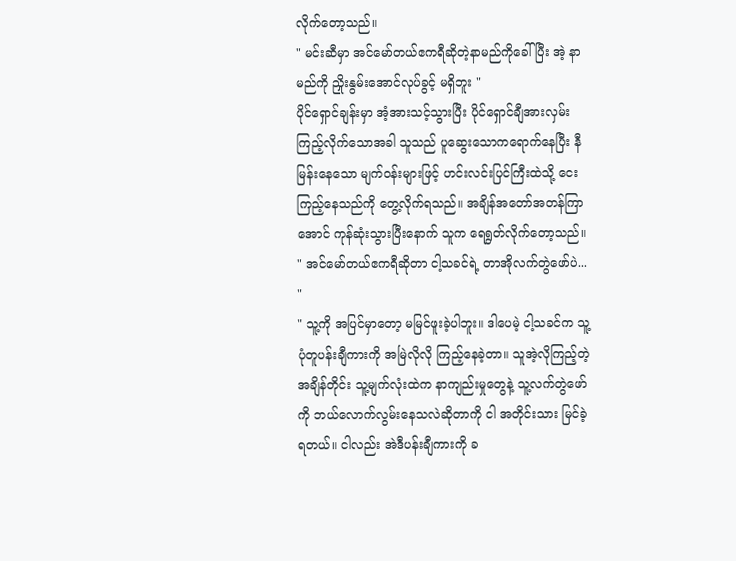လိုက်တော့သည်။
" မင်းဆီမှာ အင်မော်တယ်ဧကရီဆိုတဲ့နာမည်ကိုခေါ်ပြီး အဲ့ နာမည်ကို ညှိုးနွမ်းအောင်လုပ်ခွင့် မရှိဘူး "
ပိုင်ရှောင်ချန်းမှာ အံ့အားသင့်သွားပြီး ပိုင်ရှောင်ချီအားလှမ်းကြည့်လိုက်သောအခါ သူသည် ပူဆွေးသောကရောက်နေပြီး နီမြန်းနေသော မျက်ဝန်းများဖြင့် ဟင်းလင်းပြင်ကြီးထဲသို့ ငေးကြည့်နေသည်ကို တွေ့လိုက်ရသည်။ အချိန်အတော်အတန်ကြာအောင် ကုန်ဆုံးသွားပြီးနောက် သူက ရေရွတ်လိုက်တော့သည်။
" အင်မော်တယ်ဧကရီဆိုတာ ငါ့သခင်ရဲ့ တာအိုလက်တွဲဖော်ပဲ... "
" သူ့ကို အပြင်မှာတော့ မမြင်ဖူးခဲ့ပါဘူး။ ဒါပေမဲ့ ငါ့သခင်က သူ့ပုံတူပန်းချီကားကို အမြဲလိုလို ကြည့်နေခဲ့တာ။ သူအဲ့လိုကြည့်တဲ့အချိန်တိုင်း သူ့မျက်လုံးထဲက နာကျည်းမှုတွေနဲ့ သူ့လက်တွဲဖော်ကို ဘယ်လောက်လွမ်းနေသလဲဆိုတာကို ငါ အတိုင်းသား မြင်ခဲ့ရတယ်။ ငါလည်း အဲဒီပန်းချီကားကို ခ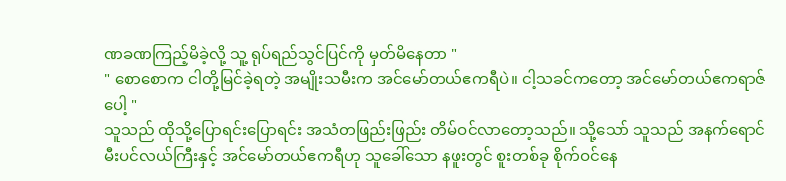ဏခဏကြည့်မိခဲ့လို့ သူ့ ရုပ်ရည်သွင်ပြင်ကို မှတ်မိနေတာ "
" စောစောက ငါတို့မြင်ခဲ့ရတဲ့ အမျိုးသမီးက အင်မော်တယ်ဧကရီပဲ။ ငါ့သခင်ကတော့ အင်မော်တယ်ဧကရာဇ်ပေါ့ "
သူသည် ထိုသို့ပြောရင်းပြောရင်း အသံတဖြည်းဖြည်း တိမ်ဝင်လာတော့သည်။ သို့သော် သူသည် အနက်ရောင်မီးပင်လယ်ကြီးနှင့် အင်မော်တယ်ဧကရီဟု သူခေါ်သော နဖူးတွင် စူးတစ်ခု စိုက်ဝင်နေ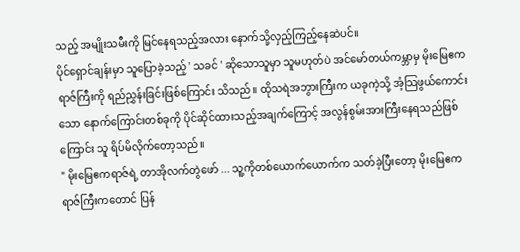သည့် အမျိုးသမီးကို မြင်နေရသည့်အလား နောက်သို့လှည့်ကြည့်နေဆဲပင်။
ပိုင်ရှောင်ချန်းမှာ သူပြောခဲ့သည့် ' သခင် ' ဆိုသောသူမှာ သူမဟုတ်ပဲ အင်မော်တယ်ကမ္ဘာမှ မိုးမြေဧကရာဇ်ကြီးကို ရည်ညွှန်းခြင်းဖြစ်ကြောင်း သိသည်။ ထိုသရဲအဘွားကြီးက ယခုကဲ့သို့ အံ့သြဖွယ်ကောင်းသော နောက်ကြောင်းတစ်ခုကို ပိုင်ဆိုင်ထားသည့်အချက်ကြောင့် အလွန်စွမ်းအားကြီးနေရသည်ဖြစ်ကြောင်း သူ ရိပ်မိလိုက်တော့သည်။
" မိုးမြေဧကရာဇ်ရဲ့ တာအိုလက်တွဲဖော် ... သူ့ကိုတစ်ယောက်ယောက်က သတ်ခဲ့ပြီးတော့ မိုးမြေဧကရာဇ်ကြီးကတောင် ပြန်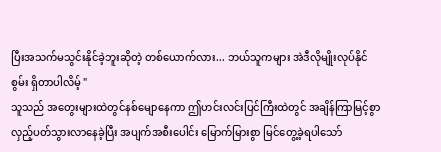ပြီးအသက်မသွင်းနိုင်ခဲ့ဘူးဆိုတဲ့ တစ်ယောက်လား... ဘယ်သူကများ အဲဒီလိုမျိုးလုပ်နိုင်စွမ်း ရှိတာပါလိမ့် "
သူသည် အတွေးများထဲတွင်နစ်မျောနေကာ ဤဟင်းလင်းပြင်ကြီးထဲတွင် အချိန်ကြာမြင့်စွာ လှည့်ပတ်သွားလာနေခဲ့ပြီး အပျက်အစီးပေါင်း မြောက်မြားစွာ မြင်တွေ့ခဲ့ရပါသော်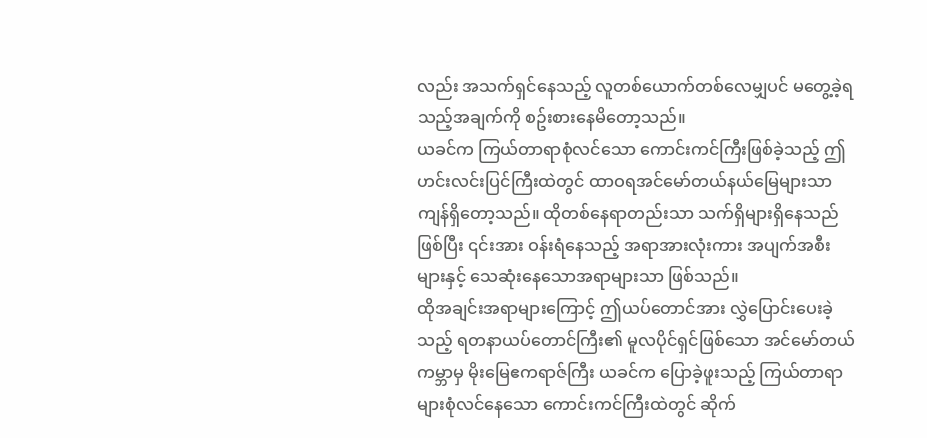လည်း အသက်ရှင်နေသည့် လူတစ်ယောက်တစ်လေမျှပင် မတွေ့ခဲ့ရသည့်အချက်ကို စဥ်းစားနေမိတော့သည်။
ယခင်က ကြယ်တာရာစုံလင်သော ကောင်းကင်ကြီးဖြစ်ခဲ့သည့် ဤဟင်းလင်းပြင်ကြီးထဲတွင် ထာဝရအင်မော်တယ်နယ်မြေများသာ ကျန်ရှိတော့သည်။ ထိုတစ်နေရာတည်းသာ သက်ရှိများရှိနေသည်ဖြစ်ပြီး ၎င်းအား ဝန်းရံနေသည့် အရာအားလုံးကား အပျက်အစီးများနှင့် သေဆုံးနေသောအရာများသာ ဖြစ်သည်။
ထိုအချင်းအရာများကြောင့် ဤယပ်တောင်အား လွှဲပြောင်းပေးခဲ့သည့် ရတနာယပ်တောင်ကြီး၏ မူလပိုင်ရှင်ဖြစ်သော အင်မော်တယ်ကမ္ဘာမှ မိုးမြေဧကရာဇ်ကြီး ယခင်က ပြောခဲ့ဖူးသည့် ကြယ်တာရာများစုံလင်နေသော ကောင်းကင်ကြီးထဲတွင် ဆိုက်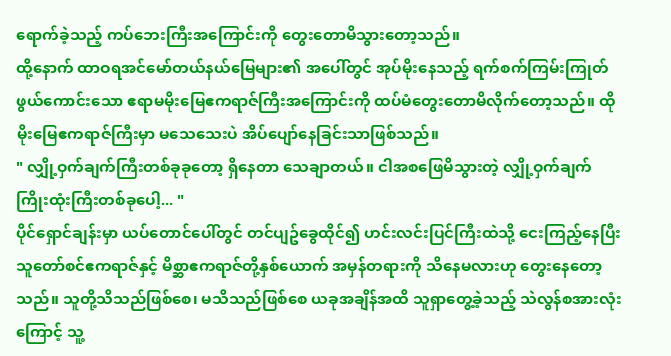ရောက်ခဲ့သည့် ကပ်ဘေးကြီးအကြောင်းကို တွေးတောမိသွားတော့သည်။
ထို့နောက် ထာဝရအင်မော်တယ်နယ်မြေများ၏ အပေါ်တွင် အုပ်မိုးနေသည့် ရက်စက်ကြမ်းကြုတ်ဖွယ်ကောင်းသော ဧရာမမိုးမြေဧကရာဇ်ကြီးအကြောင်းကို ထပ်မံတွေးတောမိလိုက်တော့သည်။ ထိုမိုးမြေဧကရာဇ်ကြီးမှာ မသေသေးပဲ အိပ်ပျော်နေခြင်းသာဖြစ်သည်။
" လျှို့ဝှက်ချက်ကြီးတစ်ခုခုတော့ ရှိနေတာ သေချာတယ်။ ငါအစဖြေမိသွားတဲ့ လျှို့ဝှက်ချက် ကြိုးထုံးကြီးတစ်ခုပေါ့... "
ပိုင်ရှောင်ချန်းမှာ ယပ်တောင်ပေါ်တွင် တင်ပျဥ်ခွေထိုင်၍ ဟင်းလင်းပြင်ကြီးထဲသို့ ငေးကြည့်နေပြီး သူတော်စင်ဧကရာဇ်နှင့် မိစ္ဆာဧကရာဇ်တို့နှစ်ယောက် အမှန်တရားကို သိနေမလားဟု တွေးနေတော့သည်။ သူတို့သိသည်ဖြစ်စေ၊ မသိသည်ဖြစ်စေ ယခုအချိန်အထိ သူရှာတွေ့ခဲ့သည့် သဲလွန်စအားလုံးကြောင့် သူ့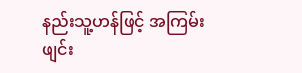နည်းသူ့ဟန်ဖြင့် အကြမ်းဖျင်း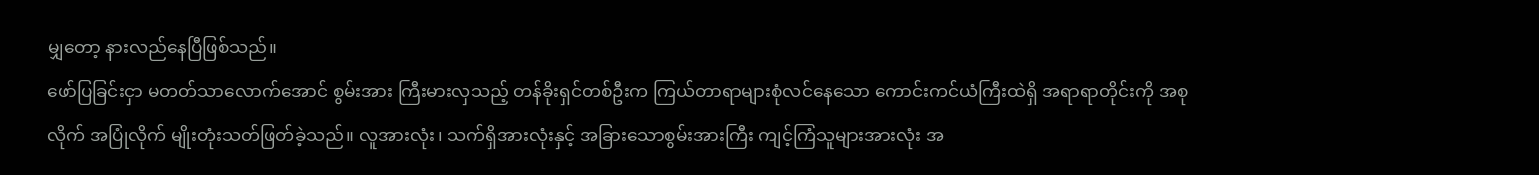မျှတော့ နားလည်နေပြီဖြစ်သည်။
ဖော်ပြခြင်းငှာ မတတ်သာလောက်အောင် စွမ်းအား ကြီးမားလှသည့် တန်ခိုးရှင်တစ်ဦးက ကြယ်တာရာများစုံလင်နေသော ကောင်းကင်ယံကြီးထဲရှိ အရာရာတိုင်းကို အစုလိုက် အပြုံလိုက် မျိုးတုံးသတ်ဖြတ်ခဲ့သည်။ လူအားလုံး၊ သက်ရှိအားလုံးနှင့် အခြားသောစွမ်းအားကြီး ကျင့်ကြံသူများအားလုံး အ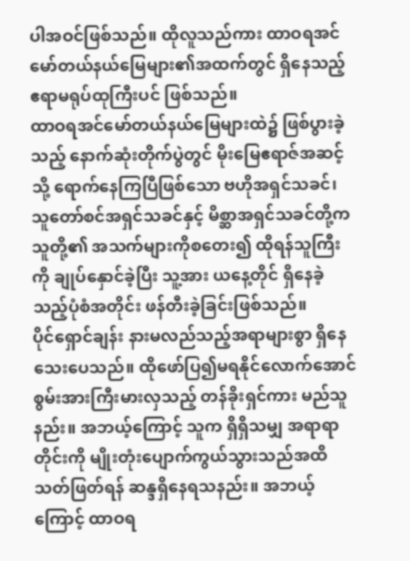ပါအဝင်ဖြစ်သည်။ ထိုလူသည်ကား ထာဝရအင်မော်တယ်နယ်မြေများ၏အထက်တွင် ရှိနေသည့် ဧရာမရုပ်ထုကြီးပင် ဖြစ်သည်။
ထာဝရအင်မော်တယ်နယ်မြေများထဲ၌ ဖြစ်ပွားခဲ့သည့် နောက်ဆုံးတိုက်ပွဲတွင် မိုးမြေဧရာဇ်အဆင့်သို့ ရောက်နေကြပြီဖြစ်သော ဗဟိုအရှင်သခင်၊ သူတော်စင်အရှင်သခင်နှင့် မိစ္ဆာအရှင်သခင်တို့က သူတို့၏ အသက်များကိုစတေး၍ ထိုရန်သူကြီးကို ချုပ်နှောင်ခဲ့ပြီး သူ့အား ယနေ့တိုင် ရှိနေခဲ့သည့်ပုံစံအတိုင်း ဖန်တီးခဲ့ခြင်းဖြစ်သည်။
ပိုင်ရှောင်ချန်း နားမလည်သည့်အရာများစွာ ရှိနေသေးပေသည်။ ထိုဖော်ပြ၍မရနိုင်လောက်အောင် စွမ်းအားကြီးမားလှသည့် တန်ခိုးရှင်ကား မည်သူနည်း။ အဘယ့်ကြောင့် သူက ရှိရှိသမျှ အရာရာတိုင်းကို မျိုးတုံးပျောက်ကွယ်သွားသည်အထိ သတ်ဖြတ်ရန် ဆန္ဒရှိနေရသနည်း။ အဘယ့်ကြောင့် ထာဝရ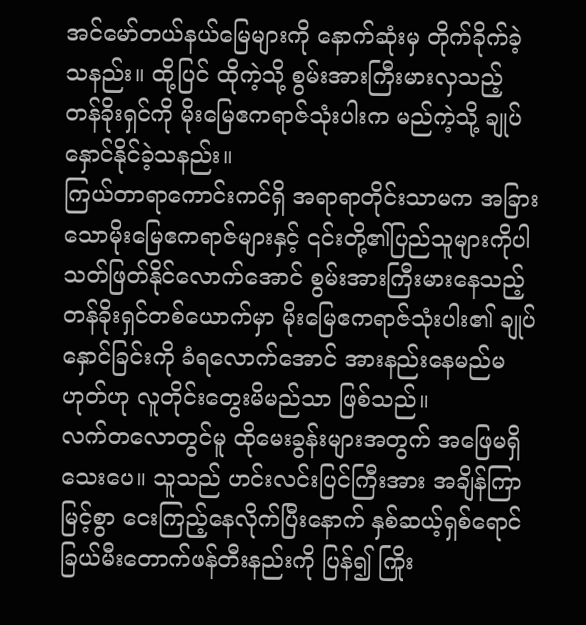အင်မော်တယ်နယ်မြေများကို နောက်ဆုံးမှ တိုက်ခိုက်ခဲ့သနည်း။ ထို့ပြင် ထိုကဲ့သို့ စွမ်းအားကြီးမားလှသည့် တန်ခိုးရှင်ကို မိုးမြေဧကရာဇ်သုံးပါးက မည်ကဲ့သို့ ချုပ်နှောင်နိုင်ခဲ့သနည်း။
ကြယ်တာရာကောင်းကင်ရှိ အရာရာတိုင်းသာမက အခြားသောမိုးမြေဧကရာဇ်များနှင့် ၎င်းတို့၏ပြည်သူများကိုပါ သတ်ဖြတ်နိုင်လောက်အောင် စွမ်းအားကြီးမားနေသည့် တန်ခိုးရှင်တစ်ယောက်မှာ မိုးမြေဧကရာဇ်သုံးပါး၏ ချုပ်နှောင်ခြင်းကို ခံရလောက်အောင် အားနည်းနေမည်မဟုတ်ဟု လူတိုင်းတွေးမိမည်သာ ဖြစ်သည်။
လက်တလောတွင်မူ ထိုမေးခွန်းများအတွက် အဖြေမရှိသေးပေ။ သူသည် ဟင်းလင်းပြင်ကြီးအား အချိန်ကြာမြင့်စွာ ငေးကြည့်နေလိုက်ပြီးနောက် နှစ်ဆယ့်ရှစ်ရောင်ခြယ်မီးတောက်ဖန်တီးနည်းကို ပြန်၍ ကြိုး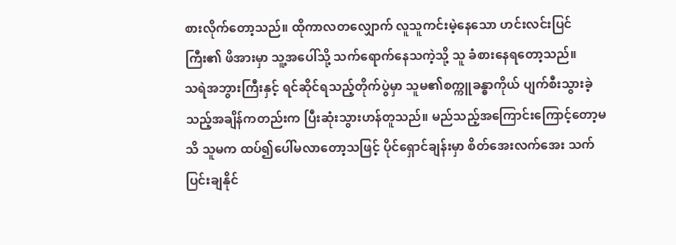စားလိုက်တော့သည်။ ထိုကာလတလျှောက် လူသူကင်းမဲ့နေသော ဟင်းလင်းပြင်ကြီး၏ ဖိအားမှာ သူ့အပေါ်သို့ သက်ရောက်နေသကဲ့သို့ သူ ခံစားနေရတော့သည်။
သရဲအဘွားကြီးနှင့် ရင်ဆိုင်ရသည့်တိုက်ပွဲမှာ သူမ၏စက္ကူခန္ဓာကိုယ် ပျက်စီးသွားခဲ့သည့်အချိန်ကတည်းက ပြီးဆုံးသွားဟန်တူသည်။ မည်သည့်အကြောင်းကြောင့်တော့မသိ သူမက ထပ်၍ပေါ်မလာတော့သဖြင့် ပိုင်ရှောင်ချန်းမှာ စိတ်အေးလက်အေး သက်ပြင်းချနိုင်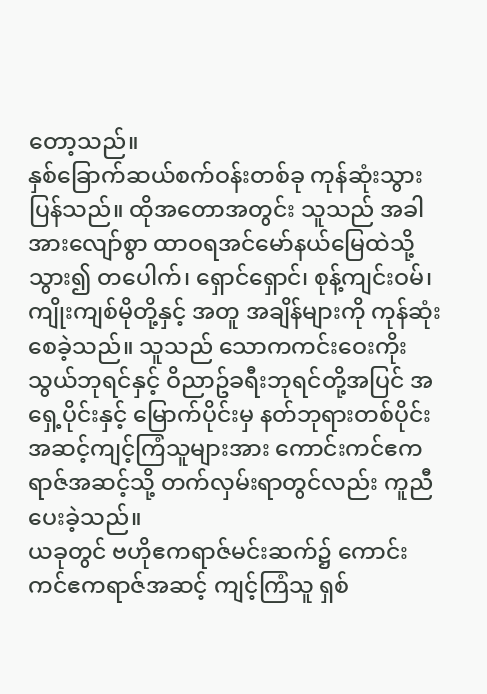တော့သည်။
နှစ်ခြောက်ဆယ်စက်ဝန်းတစ်ခု ကုန်ဆုံးသွားပြန်သည်။ ထိုအတောအတွင်း သူသည် အခါအားလျော်စွာ ထာဝရအင်မော်နယ်မြေထဲသို့သွား၍ တပေါက်၊ ရှောင်ရှောင်၊ စုန့်ကျင်းဝမ်၊ ကျိုးကျစ်မိုတို့နှင့် အတူ အချိန်များကို ကုန်ဆုံးစေခဲ့သည်။ သူသည် သောကကင်းဝေးကိုးသွယ်ဘုရင်နှင့် ဝိညာဥ်ခရီးဘုရင်တို့အပြင် အရှေ့ပိုင်းနှင့် မြောက်ပိုင်းမှ နတ်ဘုရားတစ်ပိုင်းအဆင့်ကျင့်ကြံသူများအား ကောင်းကင်ဧကရာဇ်အဆင့်သို့ တက်လှမ်းရာတွင်လည်း ကူညီပေးခဲ့သည်။
ယခုတွင် ဗဟိုဧကရာဇ်မင်းဆက်၌ ကောင်းကင်ဧကရာဇ်အဆင့် ကျင့်ကြံသူ ရှစ်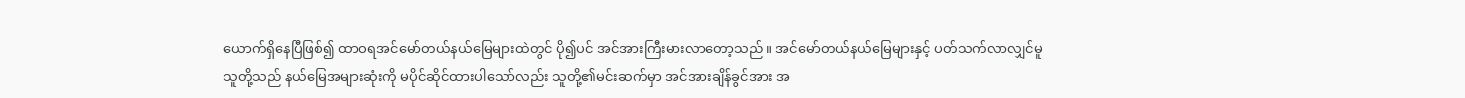ယောက်ရှိနေပြီဖြစ်၍ ထာဝရအင်မော်တယ်နယ်မြေများထဲတွင် ပို၍ပင် အင်အားကြီးမားလာတော့သည်။ အင်မော်တယ်နယ်မြေများနှင့် ပတ်သက်လာလျှင်မူ သူတို့သည် နယ်မြေအများဆုံးကို မပိုင်ဆိုင်ထားပါသော်လည်း သူတို့၏မင်းဆက်မှာ အင်အားချိန်ခွင်အား အ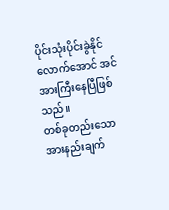ပိုင်းသုံးပိုင်းခွဲနိုင်လောက်အောင် အင်အားကြီးနေပြီဖြစ်သည်။
တစ်ခုတည်းသော အားနည်းချက်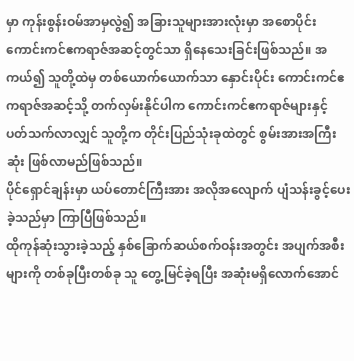မှာ ကုန်းစွန်းဝမ်အာမှလွဲ၍ အခြားသူများအားလုံးမှာ အစောပိုင်း ကောင်းကင်ဧကရာဇ်အဆင့်တွင်သာ ရှိနေသေးခြင်းဖြစ်သည်။ အကယ်၍ သူတို့ထဲမှ တစ်ယောက်ယောက်သာ နှောင်းပိုင်း ကောင်းကင်ဧကရာဇ်အဆင့်သို့ တက်လှမ်းနိုင်ပါက ကောင်းကင်ဧကရာဇ်များနှင့် ပတ်သက်လာလျှင် သူတို့က တိုင်းပြည်သုံးခုထဲတွင် စွမ်းအားအကြီးဆုံး ဖြစ်လာမည်ဖြစ်သည်။
ပိုင်ရှောင်ချန်းမှာ ယပ်တောင်ကြီးအား အလိုအလျောက် ပျံသန်းခွင့်ပေးခဲ့သည်မှာ ကြာပြီဖြစ်သည်။
ထိုကုန်ဆုံးသွားခဲ့သည့် နှစ်ခြောက်ဆယ်စက်ဝန်းအတွင်း အပျက်အစီးများကို တစ်ခုပြီးတစ်ခု သူ တွေ့မြင်ခဲ့ရပြီး အဆုံးမရှိလောက်အောင်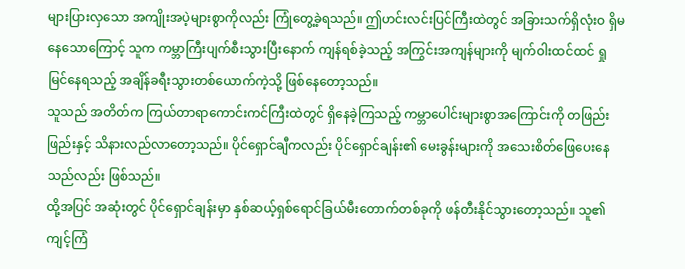များပြားလှသော အကျိုးအပဲ့များစွာကိုလည်း ကြုံတွေ့ခဲ့ရသည်။ ဤဟင်းလင်းပြင်ကြီးထဲတွင် အခြားသက်ရှိလုံးဝ ရှိမနေသောကြောင့် သူက ကမ္ဘာကြီးပျက်စီးသွားပြီးနောက် ကျန်ရစ်ခဲ့သည့် အကြွင်းအကျန်များကို မျက်ဝါးထင်ထင် ရှုမြင်နေရသည့် အချိန်ခရီးသွားတစ်ယောက်ကဲ့သို့ ဖြစ်နေတော့သည်။
သူသည် အတိတ်က ကြယ်တာရာကောင်းကင်ကြီးထဲတွင် ရှိနေခဲ့ကြသည့် ကမ္ဘာပေါင်းများစွာအကြောင်းကို တဖြည်းဖြည်းနှင့် သိနားလည်လာတော့သည်။ ပိုင်ရှောင်ချီကလည်း ပိုင်ရှောင်ချန်း၏ မေးခွန်းများကို အသေးစိတ်ဖြေပေးနေသည်လည်း ဖြစ်သည်။
ထို့အပြင် အဆုံးတွင် ပိုင်ရှောင်ချန်းမှာ နှစ်ဆယ့်ရှစ်ရောင်ခြယ်မီးတောက်တစ်ခုကို ဖန်တီးနိုင်သွားတော့သည်။ သူ၏ကျင့်ကြံ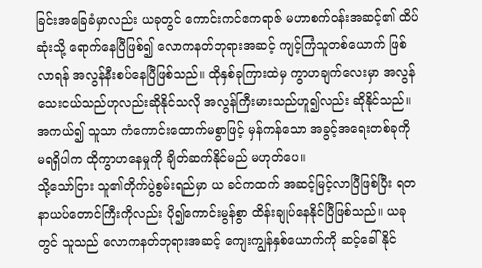ခြင်းအခြေခံမှာလည်း ယခုတွင် ကောင်းကင်ဧကရာဇ် မဟာစက်ဝန်းအဆင့်၏ ထိပ်ဆုံးသို့ ရောက်နေပြီဖြစ်၍ လောကနတ်ဘုရားအဆင့် ကျင့်ကြံသူတစ်ယောက် ဖြစ်လာရန် အလွန်နီးစပ်နေပြီဖြစ်သည်။ ထိုနှစ်ခုကြားထဲမှ ကွာဟချက်လေးမှာ အလွန်သေးငယ်သည်ဟုလည်းဆိုနိုင်သလို အလွန်ကြီးမားသည်ဟူ၍လည်း ဆိုနိုင်သည်။ အကယ်၍ သူသာ ကံကောင်းထောက်မစွာဖြင့် မှန်ကန်သော အခွင့်အရေးတစ်ခုကို မရရှိပါက ထိုကွာဟနေမှုကို ချိတ်ဆက်နိုင်မည် မဟုတ်ပေ။
သို့သော်ငြား သူ၏တိုက်ပွဲစွမ်းရည်မှာ ယ ခင်ကထက် အဆင့်မြင့်လာပြီဖြစ်ပြီး ရတနာယပ်တောင်ကြီးကိုလည်း ပို၍ကောင်းမွန်စွာ ထိန်းချုပ်နေနိုင်ပြီဖြစ်သည်။ ယခုတွင် သူသည် လောကနတ်ဘုရားအဆင့် ကျေးကျွန်နှစ်ယောက်ကို ဆင့်ခေါ်နိုင်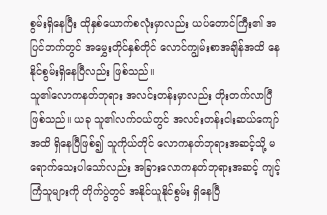စွမ်းရှိနေပြီး ထိုနှစ်ယောက်စလုံးမှာလည်း ယပ်တောင်ကြီး၏ အပြင်ဘက်တွင် အမွှေးတိုင်နှစ်တိုင် လောင်ကျွမ်းစာအချိန်အထိ နေနိုင်စွမ်းရှိနေပြီလည်း ဖြစ်သည်။
သူ၏လောကနတ်ဘုရား အလင်းတန်းမှာလည်း တိုးတက်လာပြီဖြစ်သည်။ ယခု သူ၏လက်ဝယ်တွင် အလင်းတန်းငါးဆယ်ကျော်အထိ ရှိနေပြီဖြစ်၍ သူကိုယ်တိုင် လောကနတ်ဘုရားအဆင့်သို့ မရောက်သေးပါသော်လည်း အခြားလောကနတ်ဘုရားအဆင့် ကျင့်ကြံသူများကို တိုက်ပွဲတွင် အနိုင်ယူနိုင်စွမ်း ရှိနေပြီ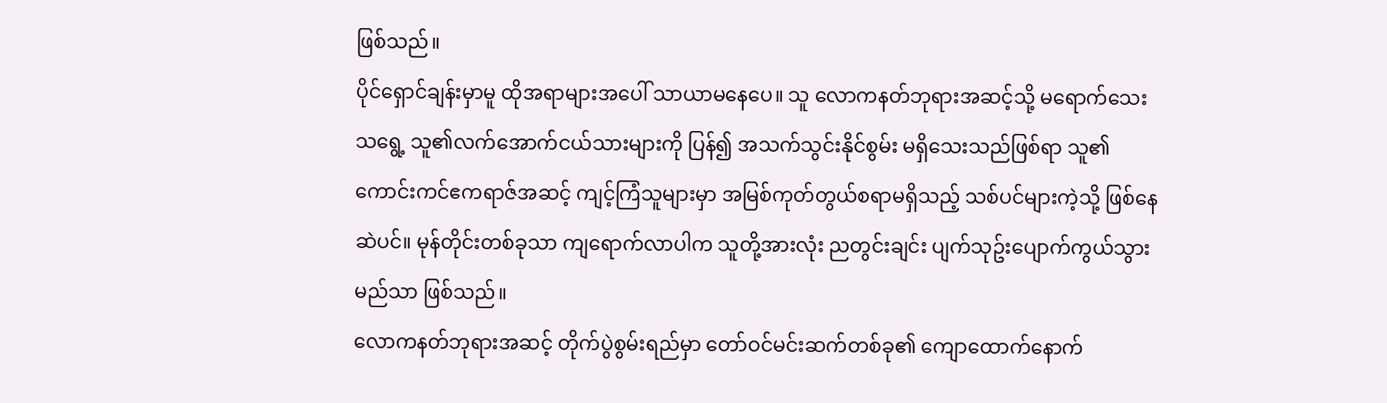ဖြစ်သည်။
ပိုင်ရှောင်ချန်းမှာမူ ထိုအရာများအပေါ် သာယာမနေပေ။ သူ လောကနတ်ဘုရားအဆင့်သို့ မရောက်သေးသရွေ့ သူ၏လက်အောက်ငယ်သားများကို ပြန်၍ အသက်သွင်းနိုင်စွမ်း မရှိသေးသည်ဖြစ်ရာ သူ၏ကောင်းကင်ဧကရာဇ်အဆင့် ကျင့်ကြံသူများမှာ အမြစ်ကုတ်တွယ်စရာမရှိသည့် သစ်ပင်များကဲ့သို့ ဖြစ်နေဆဲပင်။ မုန်တိုင်းတစ်ခုသာ ကျရောက်လာပါက သူတို့အားလုံး ညတွင်းချင်း ပျက်သုဥ်းပျောက်ကွယ်သွားမည်သာ ဖြစ်သည်။
လောကနတ်ဘုရားအဆင့် တိုက်ပွဲစွမ်းရည်မှာ တော်ဝင်မင်းဆက်တစ်ခု၏ ကျောထောက်နောက်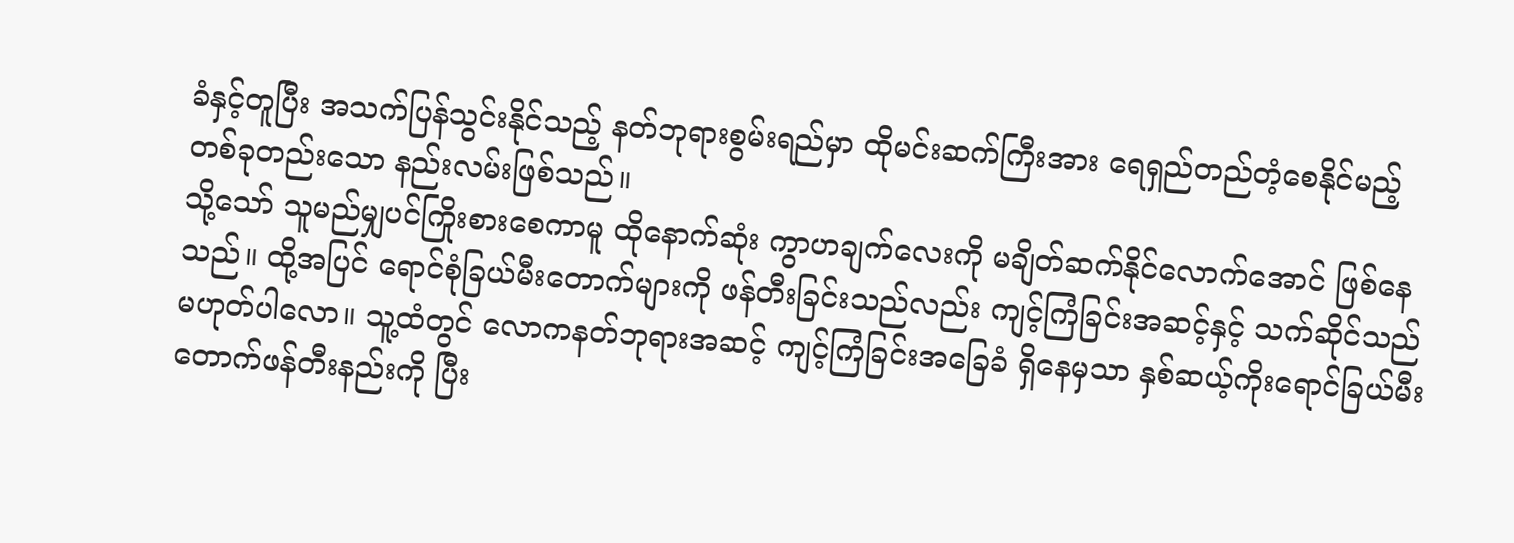ခံနှင့်တူပြီး အသက်ပြန်သွင်းနိုင်သည့် နတ်ဘုရားစွမ်းရည်မှာ ထိုမင်းဆက်ကြီးအား ရေရှည်တည်တံ့စေနိုင်မည့် တစ်ခုတည်းသော နည်းလမ်းဖြစ်သည်။
သို့သော် သူမည်မျှပင်ကြိုးစားစေကာမူ ထိုနောက်ဆုံး ကွာဟချက်လေးကို မချိတ်ဆက်နိုင်လောက်အောင် ဖြစ်နေသည်။ ထို့အပြင် ရောင်စုံခြယ်မီးတောက်များကို ဖန်တီးခြင်းသည်လည်း ကျင့်ကြံခြင်းအဆင့်နှင့် သက်ဆိုင်သည် မဟုတ်ပါလော။ သူ့ထံတွင် လောကနတ်ဘုရားအဆင့် ကျင့်ကြံခြင်းအခြေခံ ရှိနေမှသာ နှစ်ဆယ့်ကိုးရောင်ခြယ်မီးတောက်ဖန်တီးနည်းကို ပြီး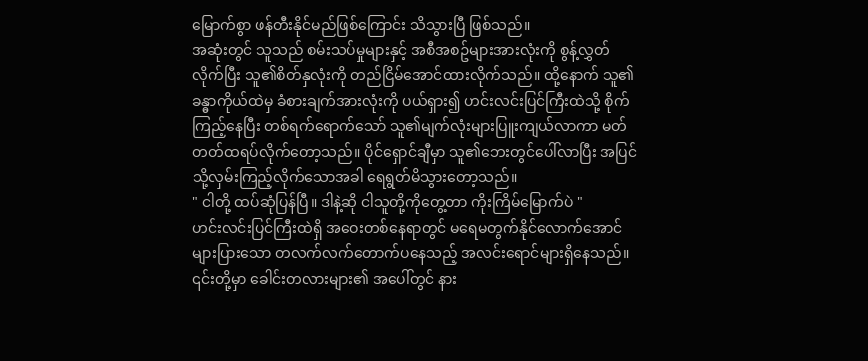မြောက်စွာ ဖန်တီးနိုင်မည်ဖြစ်ကြောင်း သိသွားပြီ ဖြစ်သည်။
အဆုံးတွင် သူသည် စမ်းသပ်မှုများနှင့် အစီအစဥ်များအားလုံးကို စွန့်လွှတ်လိုက်ပြီး သူ၏စိတ်နှလုံးကို တည်ငြိမ်အောင်ထားလိုက်သည်။ ထို့နောက် သူ၏ခန္ဓာကိုယ်ထဲမှ ခံစားချက်အားလုံးကို ပယ်ရှား၍ ဟင်းလင်းပြင်ကြီးထဲသို့ စိုက်ကြည့်နေပြီး တစ်ရက်ရောက်သော် သူ၏မျက်လုံးများပြူးကျယ်လာကာ မတ်တတ်ထရပ်လိုက်တော့သည်။ ပိုင်ရှောင်ချီမှာ သူ၏ဘေးတွင်ပေါ်လာပြီး အပြင်သို့လှမ်းကြည့်လိုက်သောအခါ ရေရွတ်မိသွားတော့သည်။
" ငါတို့ ထပ်ဆုံပြန်ပြီ။ ဒါနဲ့ဆို ငါသူတို့ကိုတွေ့တာ ကိုးကြိမ်မြောက်ပဲ "
ဟင်းလင်းပြင်ကြီးထဲရှိ အဝေးတစ်နေရာတွင် မရေမတွက်နိုင်လောက်အောင် များပြားသော တလက်လက်တောက်ပနေသည့် အလင်းရောင်များရှိနေသည်။ ၎င်းတို့မှာ ခေါင်းတလားများ၏ အပေါ်တွင် နား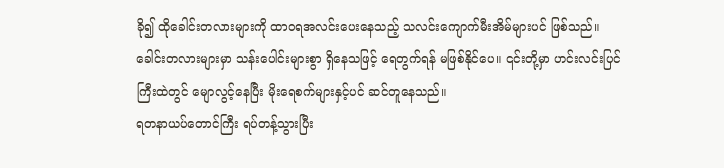ခို၍ ထိုခေါင်းတလားများကို ထာဝရအလင်းပေးနေသည့် သလင်းကျောက်မီးအိမ်များပင် ဖြစ်သည်။
ခေါင်းတလားများမှာ သန်းပေါင်းများစွာ ရှိနေသဖြင့် ရေတွက်ရန် မဖြစ်နိုင်ပေ။ ၎င်းတို့မှာ ဟင်းလင်းပြင်ကြီးထဲတွင် မျောလွင့်နေပြီး မိုးရေစက်များနှင့်ပင် ဆင်တူနေသည်။
ရတနာယပ်တောင်ကြီး ရပ်တန့်သွားပြီး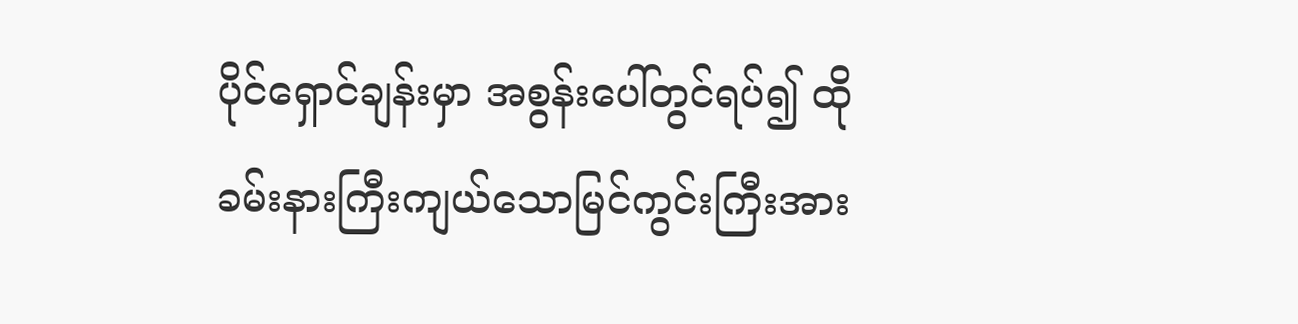ပိုင်ရှောင်ချန်းမှာ အစွန်းပေါ်တွင်ရပ်၍ ထိုခမ်းနားကြီးကျယ်သောမြင်ကွင်းကြီးအား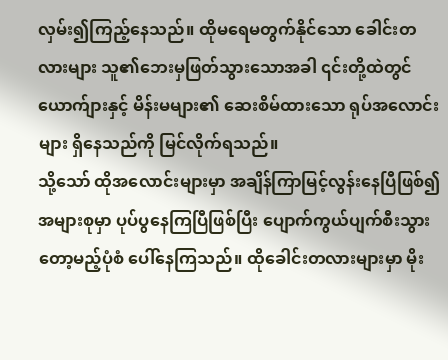လှမ်း၍ကြည့်နေသည်။ ထိုမရေမတွက်နိုင်သော ခေါင်းတလားများ သူ၏ဘေးမှဖြတ်သွားသောအခါ ၎င်းတို့ထဲတွင် ယောက်ျားနှင့် မိန်းမများ၏ ဆေးစိမ်ထားသော ရုပ်အလောင်းများ ရှိနေသည်ကို မြင်လိုက်ရသည်။
သို့သော် ထိုအလောင်းများမှာ အချိန်ကြာမြင့်လွန်းနေပြီဖြစ်၍ အများစုမှာ ပုပ်ပွနေကြပြီဖြစ်ပြီး ပျောက်ကွယ်ပျက်စီးသွားတော့မည့်ပုံစံ ပေါ်နေကြသည်။ ထိုခေါင်းတလားများမှာ မိုး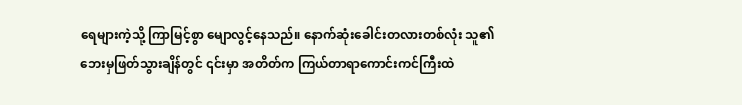ရေများကဲ့သို့ ကြာမြင့်စွာ မျောလွင့်နေသည်။ နောက်ဆုံးခေါင်းတလားတစ်လုံး သူ၏ဘေးမှဖြတ်သွားချိန်တွင် ၎င်းမှာ အတိတ်က ကြယ်တာရာကောင်းကင်ကြီးထဲ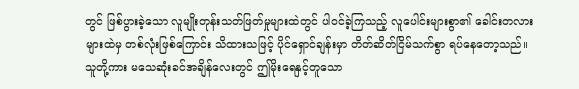တွင် ဖြစ်ပွားခဲ့သော လူမျိုးတုန်းသတ်ဖြတ်မှုများထဲတွင် ပါဝင်ခဲ့ကြသည့် လူပေါင်းများစွာ၏ ခေါင်းတလားများထဲမှ တစ်လုံးဖြစ်ကြောင်း သိထားသဖြင့် ပိုင်ရှောင်ချန်းမှာ တိတ်ဆိတ်ငြိမ်သက်စွာ ရပ်နေတော့သည်။ သူတို့ကား မသေဆုံးခင်အချိန်လေးတွင် ဤမိုးရေနှင့်တူသော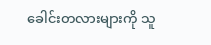ခေါင်းတလားများကို သူ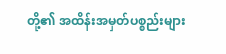တို့၏ အထိန်းအမှတ်ပစ္စည်းများ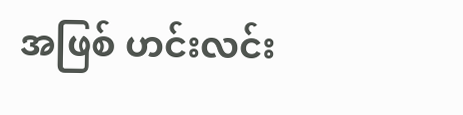အဖြစ် ဟင်းလင်း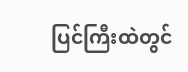ပြင်ကြီးထဲတွင်